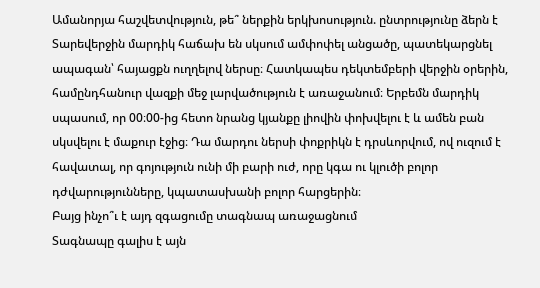Ամանորյա հաշվետվություն, թե՞ ներքին երկխոսություն. ընտրությունը ձերն է
Տարեվերջին մարդիկ հաճախ են սկսում ամփոփել անցածը, պատեկարցնել ապագան՝ հայացքն ուղղելով ներսը։ Հատկապես դեկտեմբերի վերջին օրերին, համընդհանուր վազքի մեջ լարվածություն է առաջանում։ Երբեմն մարդիկ սպասում, որ 00։00-ից հետո նրանց կյանքը լիովին փոխվելու է և ամեն բան սկսվելու է մաքուր էջից։ Դա մարդու ներսի փոքրիկն է դրսևորվում, ով ուզում է հավատալ, որ գոյություն ունի մի բարի ուժ, որը կգա ու կլուծի բոլոր դժվարությունները, կպատասխանի բոլոր հարցերին։
Բայց ինչո՞ւ է այդ զգացումը տագնապ առաջացնում
Տագնապը գալիս է այն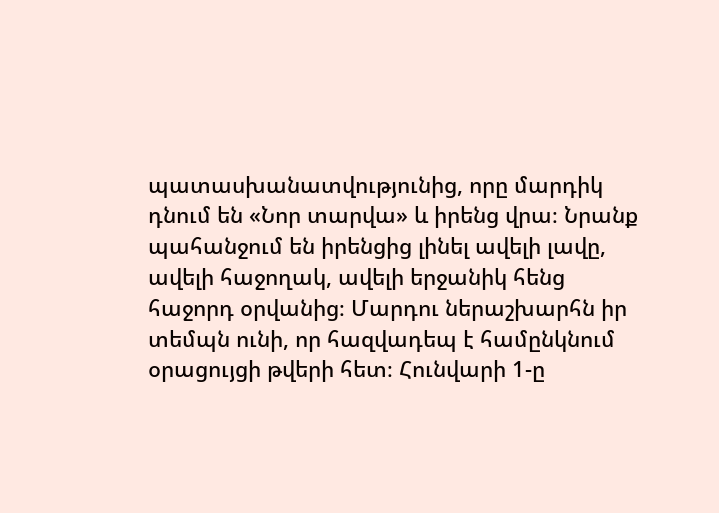պատասխանատվությունից, որը մարդիկ դնում են «Նոր տարվա» և իրենց վրա։ Նրանք պահանջում են իրենցից լինել ավելի լավը, ավելի հաջողակ, ավելի երջանիկ հենց հաջորդ օրվանից։ Մարդու ներաշխարհն իր տեմպն ունի, որ հազվադեպ է համընկնում օրացույցի թվերի հետ։ Հունվարի 1-ը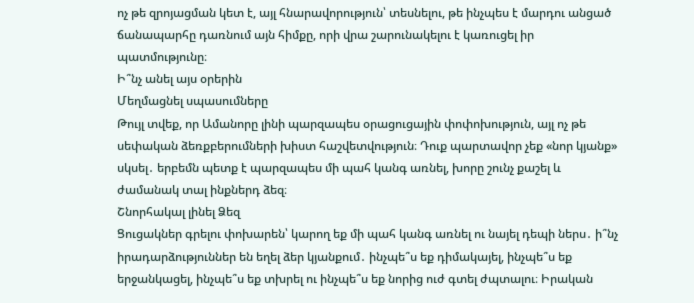ոչ թե զրոյացման կետ է, այլ հնարավորություն՝ տեսնելու, թե ինչպես է մարդու անցած ճանապարհը դառնում այն հիմքը, որի վրա շարունակելու է կառուցել իր պատմությունը։
Ի՞նչ անել այս օրերին
Մեղմացնել սպասումները
Թույլ տվեք, որ Ամանորը լինի պարզապես օրացուցային փոփոխություն, այլ ոչ թե սեփական ձեռքբերումների խիստ հաշվետվություն։ Դուք պարտավոր չեք «նոր կյանք» սկսել․ երբեմն պետք է պարզապես մի պահ կանգ առնել, խորը շունչ քաշել և ժամանակ տալ ինքներդ ձեզ։
Շնորհակալ լինել Ձեզ
Ցուցակներ գրելու փոխարեն՝ կարող եք մի պահ կանգ առնել ու նայել դեպի ներս․ ի՞նչ իրադարձություններ են եղել ձեր կյանքում․ ինչպե՞ս եք դիմակայել, ինչպե՞ս եք երջանկացել, ինչպե՞ս եք տխրել ու ինչպե՞ս եք նորից ուժ գտել ժպտալու։ Իրական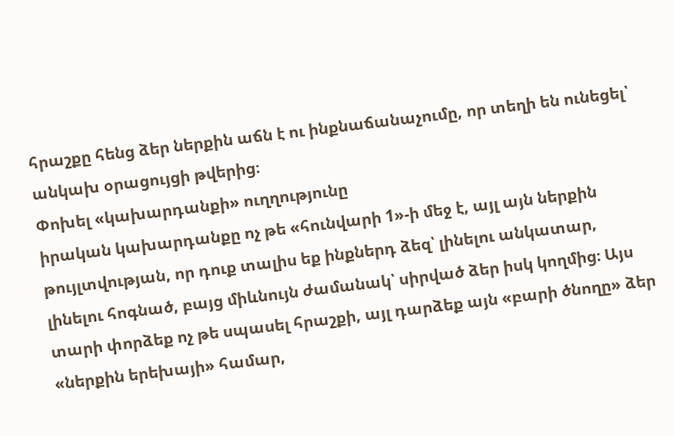հրաշքը հենց ձեր ներքին աճն է ու ինքնաճանաչումը, որ տեղի են ունեցել՝ անկախ օրացույցի թվերից։
Փոխել «կախարդանքի» ուղղությունը
իրական կախարդանքը ոչ թե «հունվարի 1»-ի մեջ է, այլ այն ներքին թույլտվության, որ դուք տալիս եք ինքներդ ձեզ՝ լինելու անկատար, լինելու հոգնած, բայց միևնույն ժամանակ՝ սիրված ձեր իսկ կողմից։ Այս տարի փորձեք ոչ թե սպասել հրաշքի, այլ դարձեք այն «բարի ծնողը» ձեր «ներքին երեխայի» համար,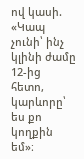ով կասի. «Կապ չունի՝ ինչ կլինի ժամը 12-ից հետո, կարևորը՝ ես քո կողքին եմ»։